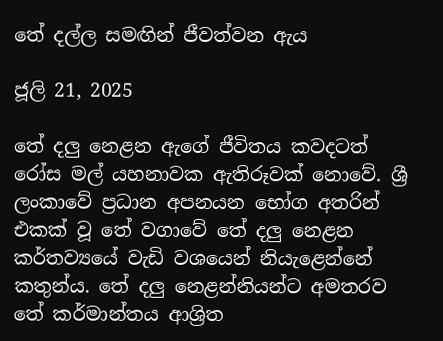තේ දල්ල සමඟින් ජීවත්වන ඇය

ජූලි 21, 2025

තේ දලු නෙළන ඇගේ ජීවිතය කවදටත් රෝස මල් යහනාවක ඇතිරූවක් නොවේ. ශ්‍රී ලංකාවේ ප්‍රධාන අපනයන භෝග අතරින් එකක් වූ තේ වගාවේ තේ දලු නෙළන කර්තව්‍යයේ වැඩි වශයෙන් නියැළෙන්නේ කතුන්ය. තේ දලු නෙළන්නියන්ට අමතරව තේ කර්මාන්තය ආශ්‍රිත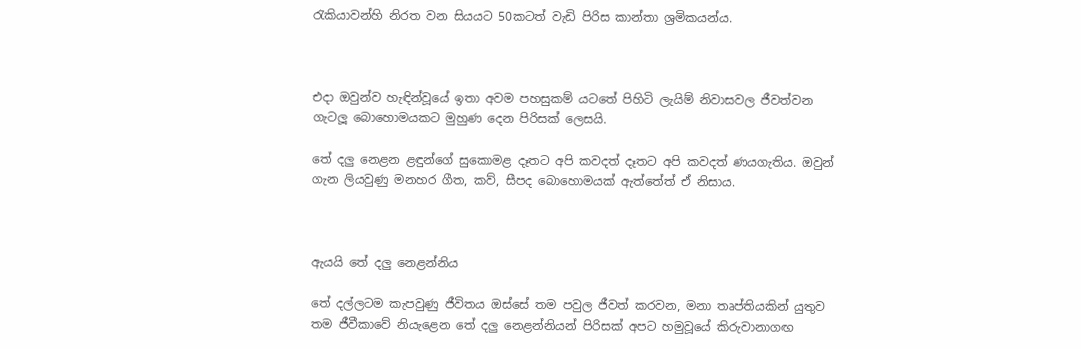රැකියාවන්හි නිරත වන සියයට 50කටත් වැඩි පිරිස කාන්තා ශ්‍රමිකයන්ය.



එදා ඔවුන්ව හැඳින්වූයේ ඉතා අවම පහසුකම් යටතේ පිහිටි ලැයිම් නිවාසවල ජීවත්වන ගැටලූ බොහොමයකට මුහුණ දෙන පිරිසක් ලෙසයි.

තේ දලු නෙළන ළඳුන්ගේ සුකොමළ දෑතට අපි කවදත් දෑතට අපි කවදත් ණයගැතිය. ඔවුන් ගැන ලියවුණු මනහර ගීත, කව්, සීපද බොහොමයක් ඇත්තේත් ඒ නිසාය.



ඇයයි තේ දලු නෙළන්නිය

තේ දල්ලටම කැපවුණු ජීවිතය ඔස්සේ තම පවුල ජීවත් කරවන, මනා තෘප්තියකින් යුතුව තම ජීවීකාවේ නියැළෙන තේ දලු නෙළන්නියන් පිරිසක් අපට හමුවූයේ කිරුවානාගඟ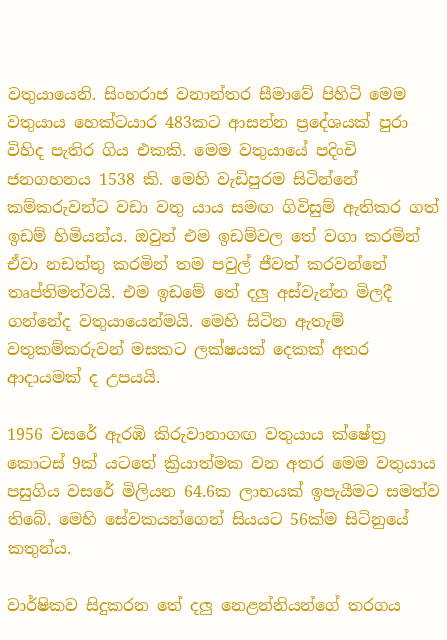වතුයායෙනි. සිංහරාජ වනාන්තර සීමාවේ පිහිටි මෙම වතුයාය හෙක්ටයාර 483කට ආසන්න ප්‍රදේශයක් පුරා විහිද පැතිර ගිය එකකි. මෙම වතුයායේ පදිංචි ජනගහනය 1538 කි. මෙහි වැඩිපුරම සිටින්නේ කම්කරුවන්ට වඩා වතු යාය සමඟ ගිවිසුම් ඇතිකර ගත් ඉඩම් හිමියන්ය. ඔවුන් එම ඉඩම්වල තේ වගා කරමින් ඒවා නඩත්තු කරමින් තම පවුල් ජීවත් කරවන්නේ තෘප්තිමත්වයි. එම ඉඩමේ තේ දලු අස්වැන්න මිලදී ගන්නේද වතුයායෙන්මයි. මෙහි සිටින ඇතැම් වතුකම්කරුවන් මසකට ලක්ෂයක් දෙකක් අතර ආදායමක් ද උපයයි.

1956 වසරේ ඇරඹි කිරුවානාගඟ වතුයාය ක්ෂේත්‍ර කොටස් 9ක් යටතේ ක්‍රියාත්මක වන අතර මෙම වතුයාය පසුගිය වසරේ මිලියන 64.6ක ලාභයක් ඉපැයීමට සමත්ව තිබේ. මෙහි සේවකයන්ගෙන් සියයට 56ක්ම සිටිනුයේ කතුන්ය.

වාර්ෂිකව සිදුකරන තේ දලු නෙළන්නියන්ගේ තරගය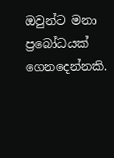ඔවුන්ට මනා ප්‍රබෝධයක් ගෙනදෙන්නකි.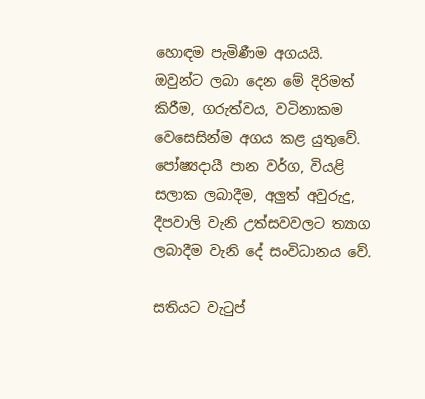හොඳම පැමිණීම අගයයි. ඔවුන්ට ලබා දෙන මේ දිරිමත් කිරීම, ගරුත්වය, වටිනාකම වෙසෙසින්ම අගය කළ යුතුවේ. පෝෂ්‍යදායී පාන වර්ග, වියළි සලාක ලබාදීම, අලුත් අවුරුදු, දීපවාලි වැනි උත්සවවලට ත්‍යාග ලබාදීම වැනි දේ සංවිධානය වේ.

සතියට වැටුප්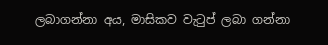ලබාගන්නා අය, මාසිකව වැටුප් ලබා ගන්නා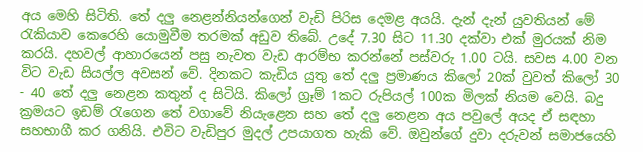අය මෙහි සිටිති. තේ දලු නෙළන්නියන්ගෙන් වැඩි පිරිස දෙමළ අයයි. දැන් දැන් යුවතියන් මේ රැකියාව කෙරෙහි යොමුවීම තරමක් අඩුව තිබේ. උදේ 7.30 සිට 11.30 දක්වා එක් මුරයක් නිම කරයි. දහවල් ආහාරයෙන් පසු නැවත වැඩ ආරම්භ කරන්නේ පස්වරු 1.00 ටයි. සවස 4.00 වන විට වැඩ සියල්ල අවසන් වේ. දිනකට කැඩිය යුතු තේ දලු ප්‍රමාණය කිලෝ 20ක් වුවත් කිලෝ 30 - 40 තේ දලු නෙළන කතුන් ද සිටියි. කිලෝ ග්‍රෑම් 1කට රුපියල් 100ක මිලක් නියම වෙයි. බදු ක්‍රමයට ඉඩම් රැගෙන තේ වගාවේ නියැළෙන සහ තේ දලු නෙළන අය පවුලේ අයද ඒ සඳහා සහභාගී කර ගනියි. එවිට වැඩිපුර මුදල් උපයාගත හැකි වේ. ඔවුන්ගේ දුවා දරුවන් සමාජයෙහි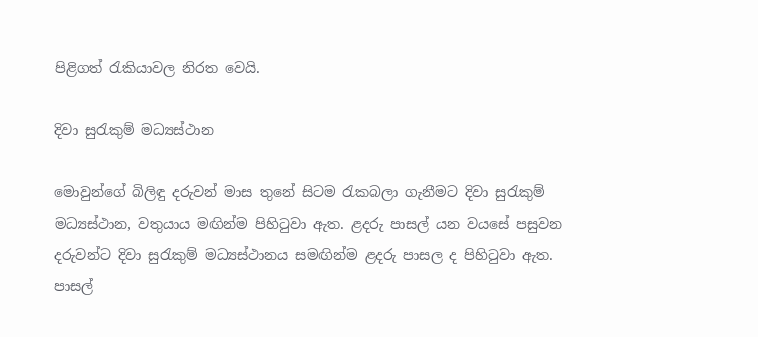පිළිගත් රැකියාවල නිරත වෙයි.

දිවා සුරැකුම් මධ්‍යස්ථාන

මොවුන්ගේ බිලිඳු දරුවන් මාස තුනේ සිටම රැකබලා ගැනීමට දිවා සුරැකුම් මධ්‍යස්ථාන, වතුයාය මඟින්ම පිහිටුවා ඇත. ළදරු පාසල් යන වයසේ පසුවන දරුවන්ට දිවා සුරැකුම් මධ්‍යස්ථානය සමඟින්ම ළදරු පාසල ද පිහිටුවා ඇත. පාසල්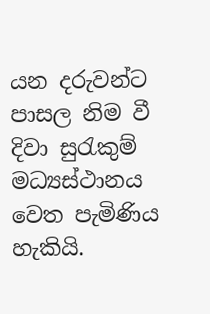යන දරුවන්ට පාසල නිම වී දිවා සුරැකුම් මධ්‍යස්ථානය වෙත පැමිණිය හැකියි.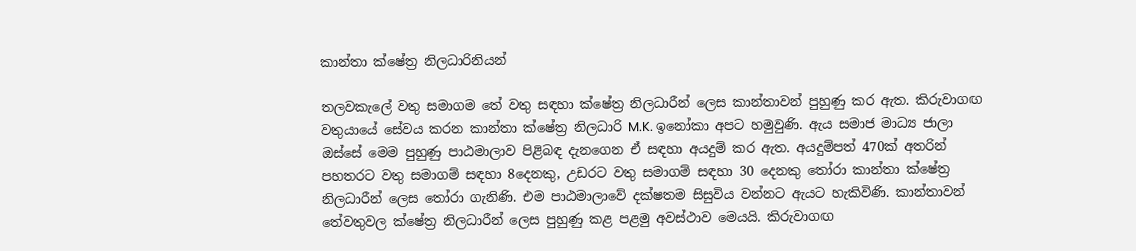කාන්තා ක්ෂේත්‍ර නිලධාරිනියන්

තලවකැලේ වතු සමාගම තේ වතු සඳහා ක්ෂේත්‍ර නිලධාරීන් ලෙස කාන්තාවන් පුහුණු කර ඇත. කිරුවාගඟ වතුයායේ සේවය කරන කාන්තා ක්ෂේත්‍ර නිලධාරි M.K. ඉනෝකා අපට හමුවුණි. ඇය සමාජ මාධ්‍ය ජාලා ඔස්සේ මෙම පුහුණු පාඨමාලාව පිළිබඳ දැනගෙන ඒ සඳහා අයදුම් කර ඇත. අයදුම්පත් 470ක් අතරින් පහතරට වතු සමාගම් සඳහා 8දෙනකු, උඩරට වතු සමාගම් සඳහා 30 දෙනකු තෝරා කාන්තා ක්ෂේත්‍ර නිලධාරීන් ලෙස තෝරා ගැනිණි. එම පාඨමාලාවේ දක්ෂතම සිසුවිය වන්නට ඇයට හැකිවිණි. කාන්තාවන් තේවතුවල ක්ෂේත්‍ර නිලධාරීන් ලෙස පුහුණු කළ පළමු අවස්ථාව මෙයයි. කිරුවාගඟ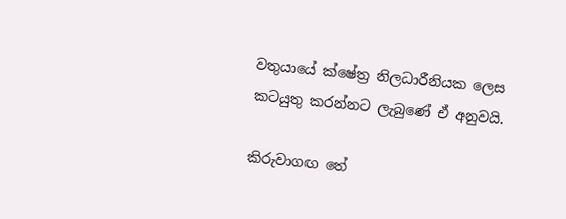වතුයායේ ක්ෂේත්‍ර නිලධාරීනියක ලෙස කටයුතු කරන්නට ලැබුණේ ඒ අනුවයි.

කිරුවාගඟ තේ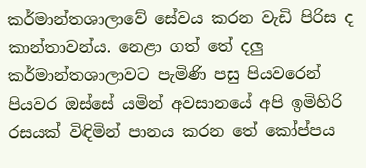කර්මාන්තශාලාවේ සේවය කරන වැඩි පිරිස ද කාන්තාවන්ය. නෙළා ගත් තේ දලු කර්මාන්තශාලාවට පැමිණි පසු පියවරෙන් පියවර ඔස්සේ යමින් අවසානයේ අපි ඉමිහිරි රසයක් විඳිමින් පානය කරන තේ කෝප්පය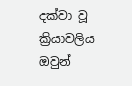දක්වා වූ ක්‍රියාවලිය ඔවුන්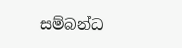සම්බන්ධ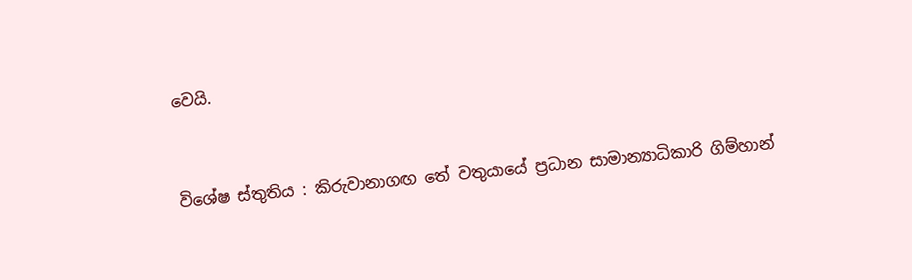වෙයි.



විශේෂ ස්තුතිය : කිරුවානාගඟ තේ වතුයායේ ප්‍රධාන සාමාන්‍යාධිකාරි ගිම්හාන්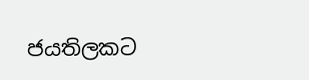ජයතිලකට